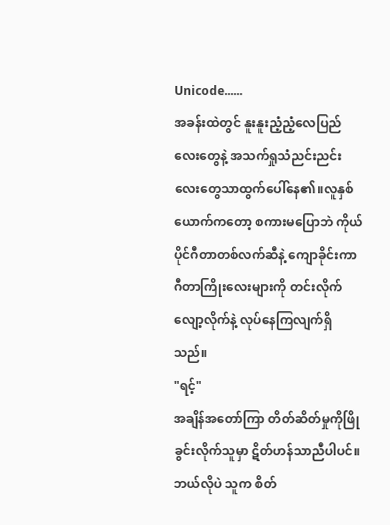Unicode......
အခန်းထဲတွင် နူးနူးညံ့ညံ့လေပြည်လေးတွေနဲ့ အသက်ရှုသံညင်းညင်းလေးတွေသာထွက်ပေါ်နေ၏။လူနှစ်ယောက်ကတော့ စကားမပြောဘဲ ကိုယ်ပိုင်ဂီတာတစ်လက်ဆီနဲ့ ကျောခိုင်းကာ ဂီတာကြိုးလေးများကို တင်းလိုက်လျော့လိုက်နဲ့ လုပ်နေကြလျက်ရှိသည်။
"ရင့်"
အချိန်အတော်ကြာ တိတ်ဆိတ်မှုကိုဖြိုခွင်းလိုက်သူမှာ ဋိတ်ဟန်သာညီပါပင်။ဘယ်လိုပဲ သူက စိတ်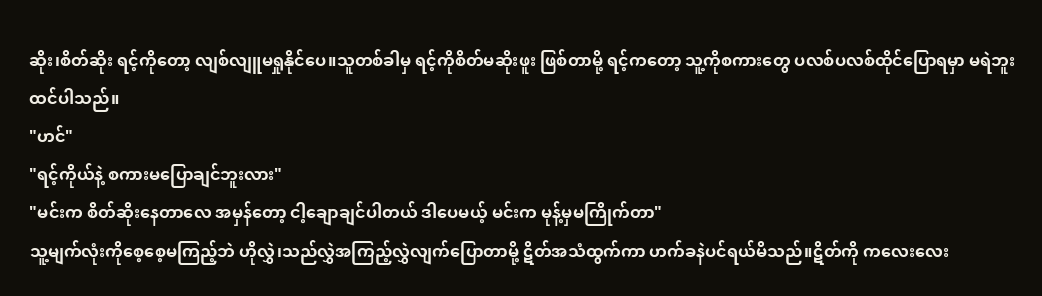ဆိုး၊စိတ်ဆိုး ရင့်ကိုတော့ လျစ်လျူမရှုနိုင်ပေ။သူတစ်ခါမှ ရင့်ကိုစိတ်မဆိုးဖူး ဖြစ်တာမို့ ရင့်ကတော့ သူ့ကိုစကားတွေ ပလစ်ပလစ်ထိုင်ပြောရမှာ မရဲဘူးထင်ပါသည်။
"ဟင်"
"ရင့်ကိုယ်နဲ့ စကားမပြောချင်ဘူးလား"
"မင်းက စိတ်ဆိုးနေတာလေ အမှန်တော့ ငါ့ချောချင်ပါတယ် ဒါပေမယ့် မင်းက မုန့်မှမကြိုက်တာ"
သူ့မျက်လုံးကိုစေ့စေ့မကြည့်ဘဲ ဟိုလွှဲ၊သည်လွှဲအကြည့်လွှဲလျက်ပြောတာမို့ ဋိတ်အသံထွက်ကာ ဟက်ခနဲပင်ရယ်မိသည်။ဋိတ်ကို ကလေးလေး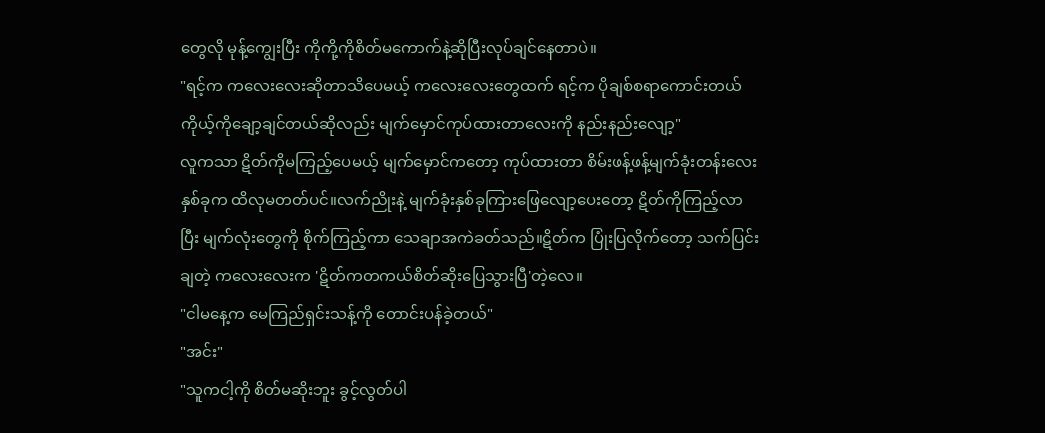တွေလို မုန့်ကျွေးပြီး ကိုကို့ကိုစိတ်မကောက်နဲ့ဆိုပြီးလုပ်ချင်နေတာပဲ။
"ရင့်က ကလေးလေးဆိုတာသိပေမယ့် ကလေးလေးတွေထက် ရင့်က ပိုချစ်စရာကောင်းတယ် ကိုယ့်ကိုချော့ချင်တယ်ဆိုလည်း မျက်မှောင်ကုပ်ထားတာလေးကို နည်းနည်းလျော့"
လူကသာ ဋိတ်ကိုမကြည့်ပေမယ့် မျက်မှောင်ကတော့ ကုပ်ထားတာ စိမ်းဖန့်ဖန့်မျက်ခုံးတန်းလေးနှစ်ခုက ထိလုမတတ်ပင်။လက်ညိုးနဲ့ မျက်ခုံးနှစ်ခုကြားဖြေလျော့ပေးတော့ ဋိတ်ကိုကြည့်လာပြီး မျက်လုံးတွေကို စိုက်ကြည့်ကာ သေချာအကဲခတ်သည်။ဋိတ်က ပြုံးပြလိုက်တော့ သက်ပြင်းချတဲ့ ကလေးလေးက 'ဋိတ်ကတကယ်စိတ်ဆိုးပြေသွားပြီ'တဲ့လေ။
"ငါမနေ့က မေကြည်ရှင်းသန့်ကို တောင်းပန်ခဲ့တယ်"
"အင်း"
"သူကငါ့ကို စိတ်မဆိုးဘူး ခွင့်လွတ်ပါ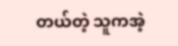တယ်တဲ့ သူကအဲ့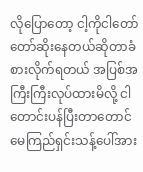လိုပြောတော့ ငါ့ကိုငါတော်တော်ဆိုးနေတယ်ဆိုတာခံစားလိုက်ရတယ် အပြစ်အကြီးကြီးလုပ်ထားမိလို့ ငါတောင်းပန်ပြီးတာတောင် မေကြည်ရှင်းသန့်ပေါ်အား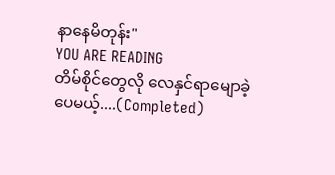နာနေမိတုန်း"
YOU ARE READING
တိမ်စိုင်တွေလို လေနှင်ရာမျောခဲ့ပေမယ့်....(Completed)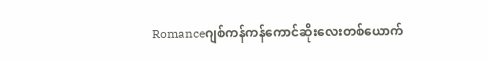Romanceဂျစ်ကန်ကန်ကောင်ဆိုးလေးတစ်ယောက်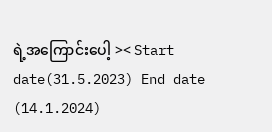ရဲ့အကြောင်းပေါ့ >< Start date(31.5.2023) End date (14.1.2024)